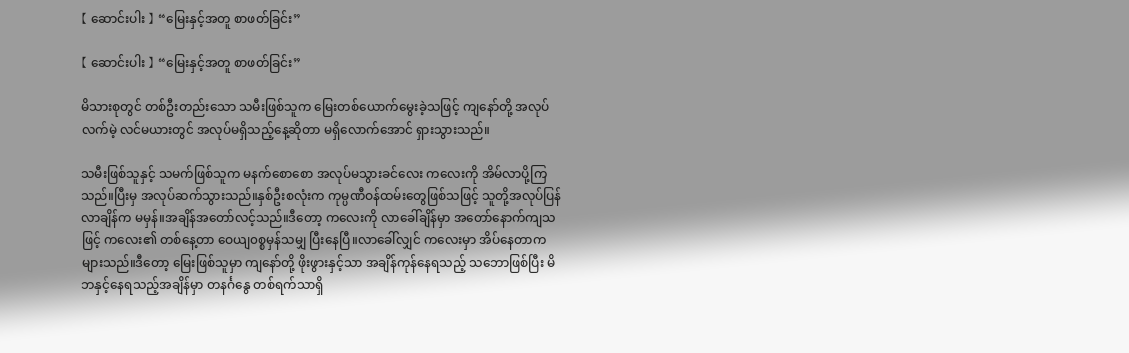【 ဆောင်းပါး 】 “မြေးနှင့်အတူ စာဖတ်ခြင်း”

【 ဆောင်းပါး 】 “မြေးနှင့်အတူ စာဖတ်ခြင်း”

မိသားစုတွင် တစ်ဦးတည်းသော သမီးဖြစ်သူက မြေးတစ်ယောက်မွေးခဲ့သဖြင့် ကျနော်တို့ အလုပ်လက်မဲ့ လင်မယားတွင် အလုပ်မရှိသည့်နေ့ဆိုတာ မရှိလောက်အောင် ရှားသွားသည်။

သမီးဖြစ်သူနှင့် သမက်ဖြစ်သူက မနက်စောစော အလုပ်မသွားခင်လေး ကလေးကို အိမ်လာပို့ကြသည်။ပြီးမှ အလုပ်ဆက်သွားသည်။နှစ်ဦးစလုံးက ကုမ္ပဏီဝန်ထမ်းတွေဖြစ်သဖြင့် သူတို့အလုပ်ပြန်လာချိန်က မမှန်။အချိန်အတော်လင့်သည်။ဒီတော့ ကလေးကို လာခေါ်ချိန်မှာ အတော်နောက်ကျသဖြင့် ကလေး၏ တစ်နေ့တာ ဝေယျ၀စ္စမှန်သမျှ ပြီးနေပြီ။လာခေါ်လျှင် ကလေးမှာ အိပ်နေတာက များသည်။ဒီတော့ မြေးဖြစ်သူမှာ ကျနော်တို့ ဖိုးဖွားနှင့်သာ အချိန်ကုန်နေရသည့် သဘောဖြစ်ပြီး မိဘနှင့်နေရသည့်အချိန်မှာ တနင်္ဂနွေ တစ်ရက်သာရှိ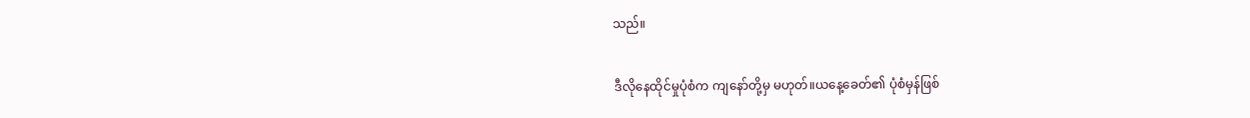သည်။

ဒီလိုနေထိုင်မှုပုံစံက ကျနော်တို့မှ မဟုတ်။ယနေ့ခေတ်၏ ပုံစံမှန်ဖြစ်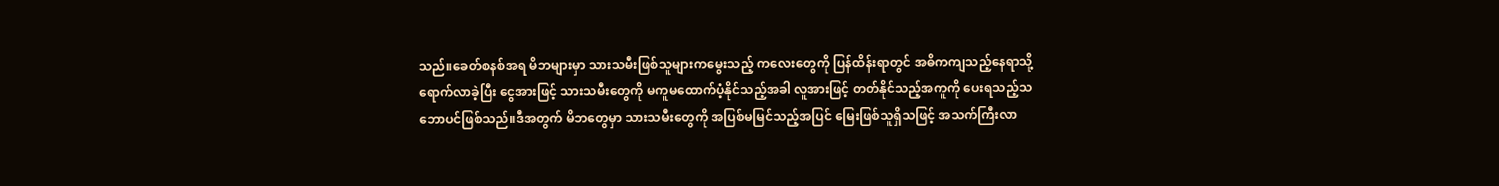သည်။ခေတ်စနစ်အရ မိဘများမှာ သားသမီးဖြစ်သူများကမွေးသည့် ကလေးတွေကို ပြန်ထိန်းရာတွင် အဓိကကျသည့်နေရာသို့ရောက်လာခဲ့ပြီး ငွေအားဖြင့် သားသမီးတွေကို မကူမထောက်ပံ့နိုင်သည့်အခါ လူအားဖြင့် တတ်နိုင်သည့်အကူကို ပေးရသည့်သဘောပင်ဖြစ်သည်။ဒီအတွက် မိဘတွေမှာ သားသမီးတွေကို အပြစ်မမြင်သည့်အပြင် မြေးဖြစ်သူရှိသဖြင့် အသက်ကြီးလာ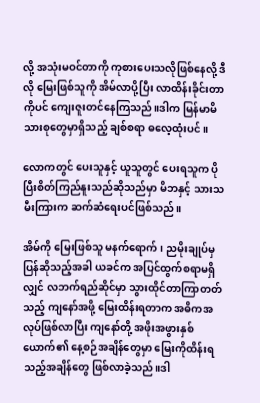လို့ အသုံးမဝင်တာကို ကုစားပေးသလိုဖြစ်နေလို့ ဒီလို မြေးဖြစ်သူကို အိမ်လာပို့ပြီး လာထိန်းခိုင်းတာကိုပင် ကျေးဇူးတင်နေကြသည်။ဒါက မြန်မာမိသားစုတွေမှာရှိသည့် ချစ်စရာ ဓလေ့ထုံးပင်။

လောကတွင် ပေးသူနှင့် ယူသူတွင် ပေးရသူက ပိုပြီးစိတ်ကြည်နူးသည်ဆိုသည်မှာ မိဘနှင့် သားသမီးကြားက ဆက်ဆံရေးပင်ဖြစ်သည်။

အိမ်ကို မြေးဖြစ်သူ မနက်ရောက်၊ ညမိုးချုပ်မှပြန်ဆိုသည့်အခါ ယခင်က အပြင်ထွက်စရာမရှိလျှင် လဘက်ရည်ဆိုင်မှာ သွားထိုင်တာကြာတတ်သည့် ကျနော်အဖို့ မြေးထိန်းရတာက အဓိကအလုပ်ဖြစ်လာပြီး ကျနော်တို့ အဖိုးအဖွားနှစ်ယောက်၏ နေ့စဉ်အချိန်တွေမှာ မြေးကိုထိန်းရသည့်အချိန်တွေ ဖြစ်လာခဲ့သည်။ဒါ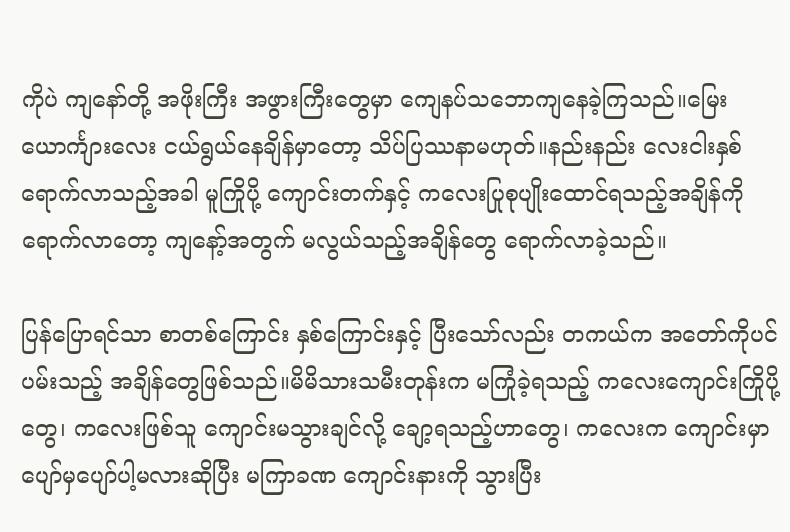ကိုပဲ ကျနော်တို့ အဖိုးကြီး အဖွားကြီးတွေမှာ ကျေနပ်သဘောကျနေခဲ့ကြသည်။မြေးယောင်္ကျားလေး ငယ်ရွယ်နေချိန်မှာ‌တော့ သိပ်ပြဿနာမဟုတ်။နည်းနည်း လေးငါးနှစ်ရောက်လာသည့်အခါ မူကြိုပို့ ကျောင်းတက်နှင့် ကလေးပြုစုပျိုးထောင်ရသည့်အချိန်ကိုရောက်လာတော့‌ ကျနော့်အတွက် မလွယ်သည့်အချိန်တွေ ရောက်လာခဲ့သည်။

ပြန်ပြောရင်သာ စာတစ်ကြောင်း နှစ်ကြောင်းနှင့် ပြီးသော်လည်း တကယ်က အတော်ကိုပင်ပမ်းသည့် အချိန်တွေဖြစ်သည်။မိမိသားသမီးတုန်းက မကြုံခဲ့ရသည့် ကလေးကျောင်းကြိုပို့တွေ၊ ကလေးဖြစ်သူ ကျောင်းမသွားချင်လို့ ချော့ရသည့်ဟာတွေ၊ ကလေးက ကျောင်းမှာပျော်မှပျော်ပါ့မလားဆိုပြီး မကြာခဏ ကျောင်းနားကို သွားပြီး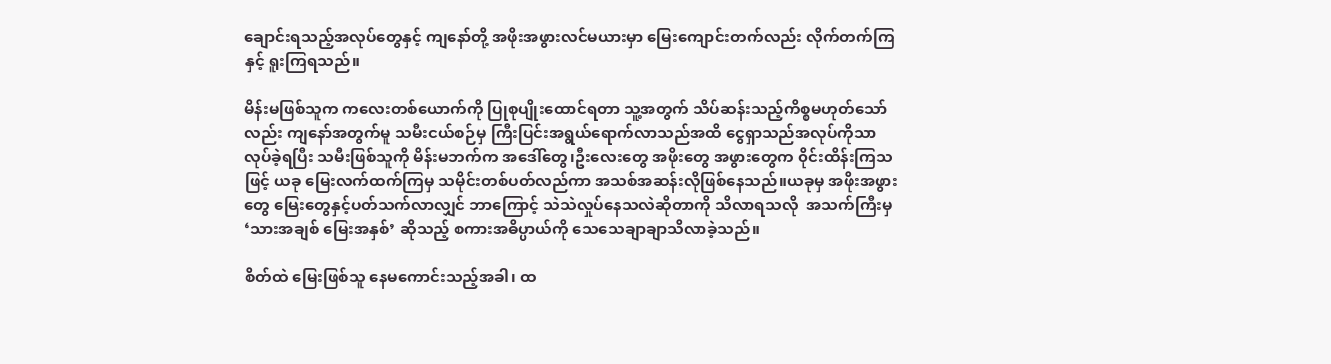ချောင်းရသည့်အလုပ်တွေနှင့် ကျနော်တို့ အဖိုးအဖွားလင်မယားမှာ မြေးကျောင်းတက်လည်း လိုက်တက်ကြနှင့် ရူးကြရသည်။

မိန်းမဖြစ်သူက ကလေးတစ်ယောက်ကို ပြုစုပျိုးထောင်ရတာ သူ့အတွက် သိပ်ဆန်းသည့်ကိစ္စမဟုတ်သော်လည်း ကျနော်အတွက်မူ သမီးငယ်စဉ်မှ ကြီးပြင်းအရွယ်ရောက်လာသည်အထိ ငွေရှာသည်အလုပ်ကိုသာလုပ်ခဲ့ရပြီး သမီးဖြစ်သူကို မိန်းမဘက်က အဒေါ်တွေ၊ဦးလေးတွေ အဖိုးတွေ အဖွားတွေက ၀ိုင်းထိန်းကြသဖြင့် ယခု မြေးလက်ထက်ကြမှ သမိုင်းတစ်ပတ်လည်ကာ အသစ်အဆန်းလိုဖြစ်နေသည်။ယခုမှ အဖိုးအဖွားတွေ မြေးတွေနှင့်ပတ်သက်လာလျှင် ဘာကြောင့် သဲသဲလှုပ်နေသလဲဆိုတာကို သိလာရသလို  အသက်ကြီးမှ ‘သားအချစ် မြေးအနှစ်’ ဆိုသည့် စကားအဓိပ္ပာယ်ကို သေသေချာချာသိလာခဲ့သည်။

စိတ်ထဲ မြေးဖြစ်သူ နေမကောင်းသည့်အခါ၊ ထ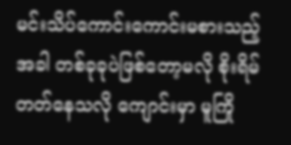မင်းသိပ်ကောင်းကောင်းမစားသည့်အခါ တစ်ခုခုပဲဖြစ်တော့မလို စိုးရိမ်တတ်နေသလို ကျောင်းမှာ မူကြို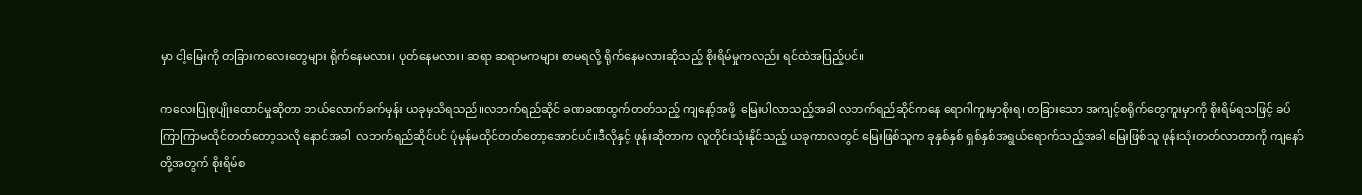မှာ ငါ့မြေးကို တခြားကလေးတွေများ ရိုက်နေမလား၊ ပုတ်နေမလား၊ ဆရာ ဆရာမကများ စာမရလို့ ရိုက်နေမလားဆိုသည့် စိုးရိမ်မှုကလည်း ရင်ထဲအပြည့်ပင်။

ကလေးပြုစုပျိုးထောင်မှုဆိုတာ ဘယ်လောက်ခက်မှန်း ယခုမှသိရသည်။လဘက်ရည်ဆိုင် ခဏခဏထွက်တတ်သည့် ကျနော့်အဖို့  မြေးပါလာသည့်အခါ လဘက်ရည်ဆိုင်ကနေ ရောဂါကူးမှာစိုးရ၊ တခြားသော အကျင့်စရိုက်တွေကူးမှာကို စိုးရိမ်ရသဖြင့် ခပ်ကြာကြာမထိုင်တတ်တော့သလို နောင်အခါ  လဘက်ရည်ဆိုင်ပင် ပုံမှန်မထိုင်တတ်တော့အောင်ပင်။ဒီလိုနှင့် ဖုန်းဆိုတာက လူတိုင်းသုံးနိုင်သည့် ယခုကာလတွင် မြေးဖြစ်သူက ခုနှစ်နှစ် ရှစ်နှစ်အရွယ်ရောက်သည့်အခါ မြေးဖြစ်သူ ဖုန်းသုံးတတ်လာတာကို ကျနော်တို့အတွက် စိုးရိမ်စ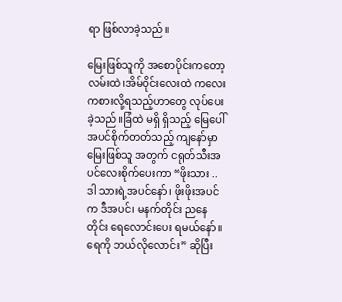ရာ ဖြစ်လာခဲ့သည်။

မြေးဖြစ်သူကို အစောပိုင်းကတော့ လမ်းထဲ၊အိမ်၀ိုင်းလေးထဲ ကလေးကစားလို့ရသည့်ဟာတွေ လုပ်ပေးခဲ့သည်။ခြံထဲ မရှိ ရှိသည့် မြေပေါ် အပင်စိုက်တတ်သည့် ကျနော်မှာ မြေးဖြစ်သူ အတွက် ငရုတ်သီးအပင်လေးစိုက်ပေးကာ “ဖိုးသား .. ဒါ သားရဲ့အပင်နော်၊ ဖိုးဖိုးအပင်က ဒီအပင်၊ မနက်တိုင်း ညနေတိုင်း ရေလောင်းပေး ရမယ်နော်။ရေကို ဘယ်လိုလောင်း” ဆိုပြီး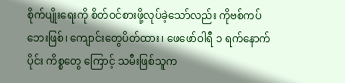စိုက်ပျိုးရေးကို စိတ်ဝင်စားဖို့လုပ်ခဲ့သော်လည်း ကိုဗစ်ကပ်ဘေးဖြစ်၊ ကျောင်းတွေပိတ်ထား၊ ဖေဖော်ဝါရီ ၁ ရက်နောက်ပိုင်း ကိစ္စတွေ ကြောင့် သမီးဖြစ်သူက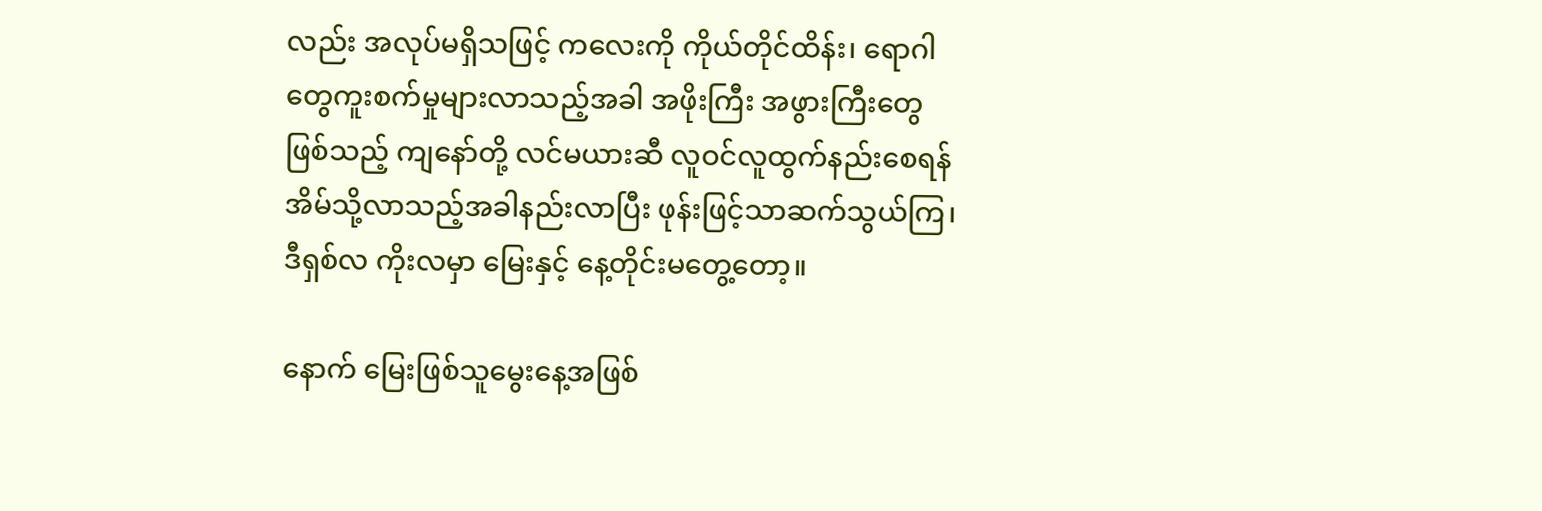လည်း အလုပ်မရှိသဖြင့် ကလေးကို ကိုယ်တိုင်ထိန်း၊ ရောဂါတွေကူးစက်မှုများလာသည့်အခါ အဖိုးကြီး အဖွားကြီးတွေဖြစ်သည့် ကျနော်တို့ လင်မယားဆီ လူဝင်လူထွက်နည်းစေရန် အိမ်သို့လာသည့်အခါနည်းလာပြီး ဖုန်းဖြင့်သာဆက်သွယ်ကြ၊ ဒီရှစ်လ ကိုးလမှာ မြေးနှင့် နေ့တိုင်းမတွေ့တော့။

နောက် မြေးဖြစ်သူမွေးနေ့အဖြစ်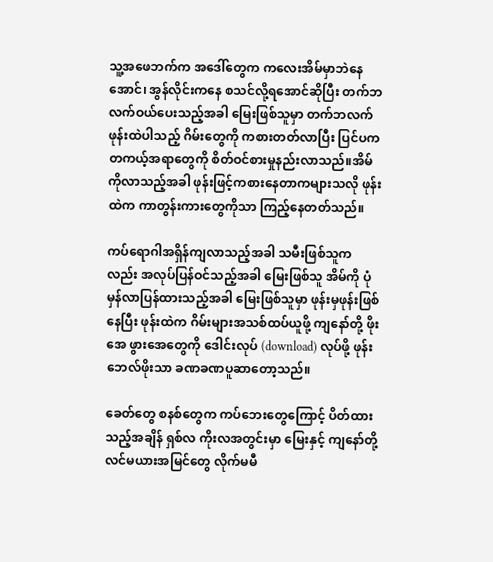သူ့အဖေဘက်က အဒေါ်တွေက ကလေးအိမ်မှာဘဲနေအောင်၊ အွန်လိုင်းကနေ စသင်လို့ရအောင်ဆိုပြီး တက်ဘလက်ဝယ်ပေးသည့်အခါ မြေးဖြစ်သူမှာ တက်ဘလက်ဖုန်းထဲပါသည့် ဂိမ်းတွေကို ကစားတတ်လာပြီး ပြင်ပက တကယ့်အရာတွေကို စိတ်ဝင်စားမှုနည်းလာသည်။အိမ်ကိုလာသည့်အခါ ဖုန်းဖြင့်ကစားနေတာကများသလို ဖုန်းထဲက ကာတွန်းကားတွေကိုသာ ကြည့်နေတတ်သည်။

ကပ်ရောဂါအရှိန်ကျလာသည့်အခါ သမီးဖြစ်သူကလည်း အလုပ်ပြန်ဝင်သည့်အခါ မြေးဖြစ်သူ အိမ်ကို ပုံမှန်လာပြန်ထားသည့်အခါ မြေးဖြစ်သူမှာ ဖုန်းမှဖုန်းဖြစ်နေပြီး ဖုန်းထဲက ဂိမ်းများအသစ်ထပ်ယူဖို့ ကျနော်တို့ ဖိုးအေ ဖွားအေတွေကို ဒေါင်းလုပ် (download) လုပ်ဖို့ ဖုန်းဘေလ်ဖိုးသာ ခဏခဏပူဆာတော့သည်။

ခေတ်တွေ စနစ်တွေက ကပ်ဘေးတွေကြောင့် ပိတ်ထားသည့်အချိန် ရှစ်လ ကိုးလအတွင်းမှာ မြေးနှင့် ကျနော်တို့လင်မယားအမြင်တွေ လိုက်မမီ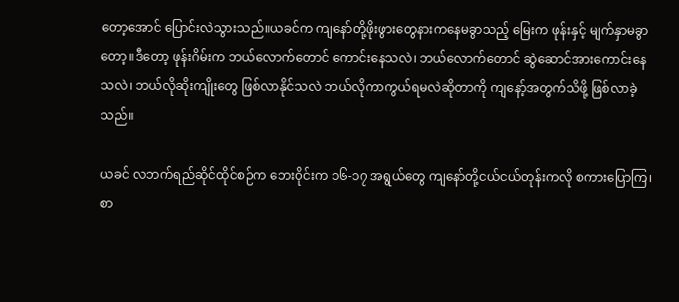တော့အောင် ပြောင်းလဲသွားသည်။ယခင်က ကျနော်တို့ဖိုးဖွားတွေနားကနေမခွာသည့် မြေးက ဖုန်းနှင့် မျက်နှာမခွာတော့။ဒီတော့ ဖုန်းဂိမ်းက ဘယ်လောက်တောင် ကောင်းနေသလဲ၊ ဘယ်လောက်တောင် ဆွဲဆောင်အားကောင်းနေသလဲ၊ ဘယ်လိုဆိုးကျိုးတွေ ဖြစ်လာနိုင်သလဲ ဘယ်လိုကာကွယ်ရမလဲဆိုတာကို ကျနော့်အတွက်သိဖို့ ဖြစ်လာခဲ့သည်။

ယခင် လဘက်ရည်ဆိုင်ထိုင်စဉ်က ဘေး၀ိုင်းက ၁၆-၁၇ အရွယ်တွေ ကျနော်တို့ငယ်ငယ်တုန်းကလို စကားပြောကြ၊ စာ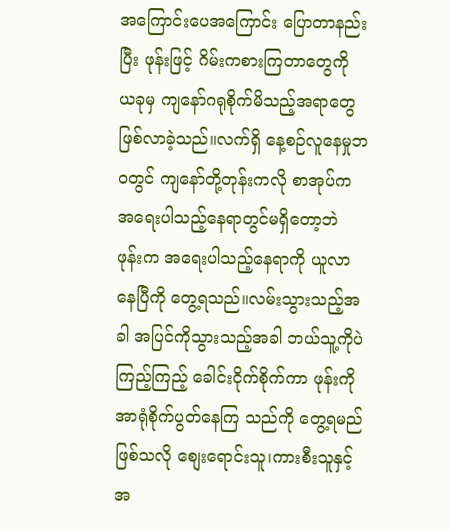အကြောင်းပေအကြောင်း ပြောတာနည်းပြီး ဖုန်းဖြင့် ဂိမ်းကစားကြတာတွေကို  ယခုမှ ကျနော်ဂရုစိုက်မိသည့်အရာတွေ ဖြစ်လာခဲ့သည်။လက်ရှိ နေ့စဉ်လူနေမှုဘ၀တွင် ကျနော်တို့တုန်းကလို စာအုပ်က အရေးပါသည့်နေရာတွင်မရှိတော့ဘဲ ဖုန်းက အရေးပါသည့်နေရာကို ယူလာနေပြီကို တွေ့ရသည်။လမ်းသွားသည့်အခါ အပြင်ကိုသွားသည့်အခါ ဘယ်သူ့ကိုပဲကြည့်‌ကြည့် ခေါင်းငိုက်စိုက်ကာ ဖုန်းကို အာရုံစိုက်ပွတ်နေကြ သည်ကို တွေ့ရမည်ဖြစ်သလို စျေးရောင်းသူ၊ကားစီးသူနှင့် အ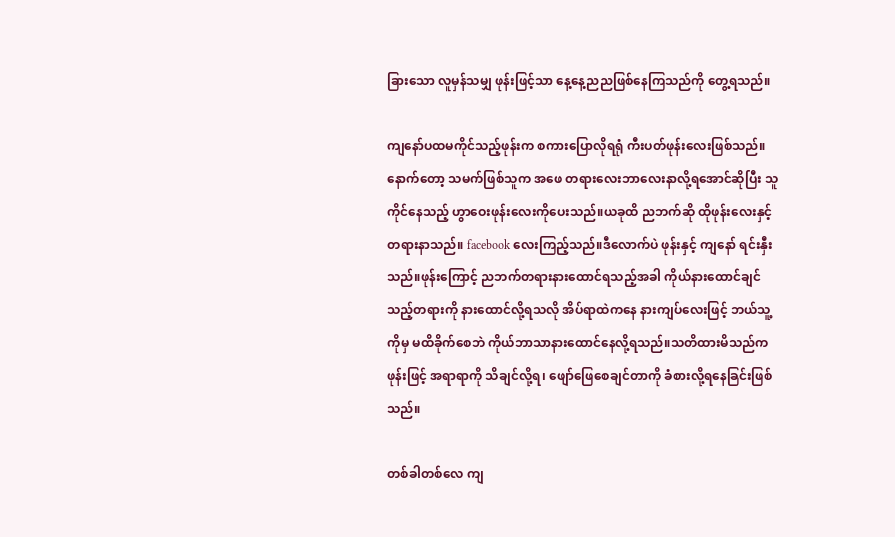ခြားသော လူမှန်သမျှ ဖုန်းဖြင့်သာ နေ့နေ့ညညဖြစ်နေကြသည်ကို တွေ့ရသည်။

ကျနော်ပထမကိုင်သည့်ဖုန်းက စကားပြောလိုရရုံ ကီးပတ်ဖုန်းလေးဖြစ်သည်။နောက်တော့ သမက်ဖြစ်သူက အဖေ တရားလေးဘာလေးနာလို့ရအောင်ဆိုပြီး သူကိုင်နေသည့် ဟွာဝေးဖုန်းလေးကိုပေးသည်။ယခုထိ ညဘက်ဆို ထိုဖုန်းလေးနှင့် တရားနာသည်။ facebook လေးကြည့်သည်။ဒီလောက်ပဲ ဖုန်းနှင့် ကျနော် ရင်းနှီးသည်။ဖုန်းကြောင့် ညဘက်တရားနားထောင်ရသည့်အခါ ကိုယ်နားထောင်ချင်သည့်တရားကို နားထောင်လို့ရသလို အိပ်ရာထဲကနေ နားကျပ်လေးဖြင့် ဘယ်သူ့ကိုမှ မထိခိုက်စေဘဲ ကိုယ်ဘာသာနားထောင်နေလို့ရသည်။သတိထားမိသည်က ဖုန်းဖြင့် အရာရာကို သိချင်လို့ရ၊ ဖျော်ဖြေစေချင်တာကို ခံစားလို့ရနေခြင်းဖြစ်သည်။

တစ်ခါတစ်လေ ကျ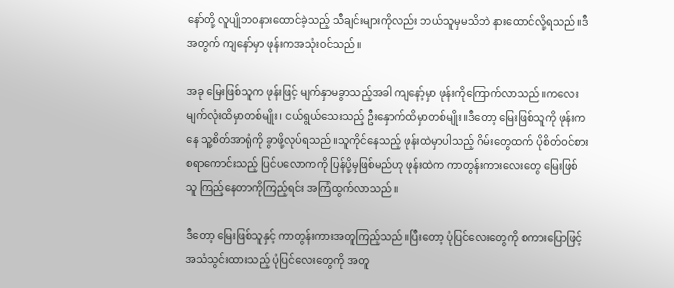နော်တို့ လူပျိုဘ၀နားထောင်ခဲ့သည့် သီချင်းများကိုလည်း ဘယ်သူမှမသိဘဲ နားထောင်လို့ရသည်။ဒီအတွက် ကျနော်မှာ ဖုန်းကအသုံးဝင်သည်။

အခု မြေးဖြစ်သူက ဖုန်းဖြင့် မျက်နှာမခွာသည့်အခါ ကျနော့်မှာ ဖုန်းကိုကြောက်လာသည်။ကလေးမျက်လုံးထိမှာတစ်မျိုး၊ ငယ်ရွယ်သေးသည့် ဦးနှောက်ထိမှာတစ်မျိုး။ဒီတော့ မြေးဖြစ်သူကို ဖုန်းကနေ သူ့စိတ်အာရုံကို ခွာဖို့လုပ်ရသည်။သူကိုင်နေသည့် ဖုန်းထဲမှာပါသည့် ဂိမ်းတွေထက် ပိုစိတ်ဝင်စားစရာကောင်းသည့် ပြင်ပလောကကို ပြန်ပို့မှဖြစ်မည်ဟု ဖုန်းထဲက ကာတွန်းကားလေးတွေ မြေးဖြစ်သူ ကြည့်နေတာကိုကြည့်ရင်း အကြံထွက်လာသည်။

ဒီတော့ မြေးဖြစ်သူနှင့် ကာတွန်းကားအတူကြည့်သည်။ပြီးတော့ ပုံပြင်လေးတွေကို စကားပြောဖြင့် အသံသွင်းထားသည့် ပုံပြင်လေးတွေကို အတူ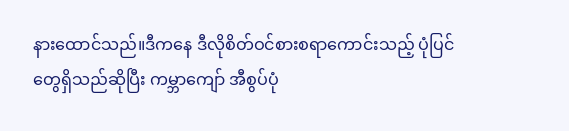နားထောင်သည်။ဒီကနေ ဒီလိုစိတ်ဝင်စားစရာကောင်းသည့် ပုံပြင်တွေရှိသည်ဆိုပြီး ကမ္ဘာကျော် အီစွပ်ပုံ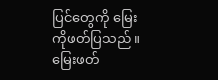ပြင်တွေကို မြေးကိုဖတ်ပြသည်။မြေးဖတ်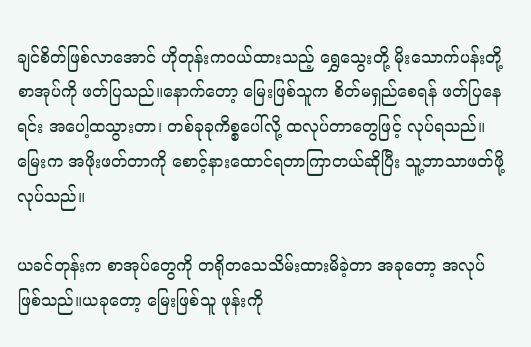ချင်စိတ်ဖြစ်လာအောင် ဟိုတုန်းကဝယ်ထားသည့် ရွှေသွေးတို့ မိုးသောက်ပန်းတို့ စာအုပ်ကို ဖတ်ပြသည်။နောက်တော့ မြေးဖြစ်သူက စိတ်မရှည်စေရန် ဖတ်ပြနေရင်း အပေါ့ထသွားတာ၊ တစ်ခုခုကိစ္စပေါ်လို့ ထလုပ်တာတွေဖြင့် လုပ်ရသည်။မြေးက အဖိုးဖတ်တာကို စောင့်နားထောင်ရတာကြာတယ်ဆိုပြီး သူ့ဘာသာဖတ်ဖို့ လုပ်သည်။

ယခင်တုန်းက စာအုပ်တွေကို တရိုတသေသိမ်းထားမိခဲ့တာ အခုတော့ အလုပ်ဖြစ်သည်။ယခုတော့ မြေးဖြစ်သူ ဖုန်းကို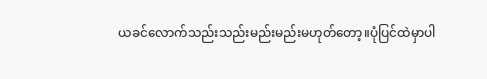ယခင်လောက်သည်းသည်းမည်းမည်းမဟုတ်တော့။ပုံပြင်ထဲမှာပါ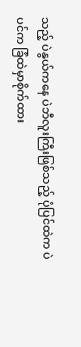သည့် ပဲနွယ်ကနေ ပဲဘီလူးကြီးဖြစ်သည့် ပုံပြင်ထဲက ပဲပင်က ခြံထဲမှာစိုက်ထား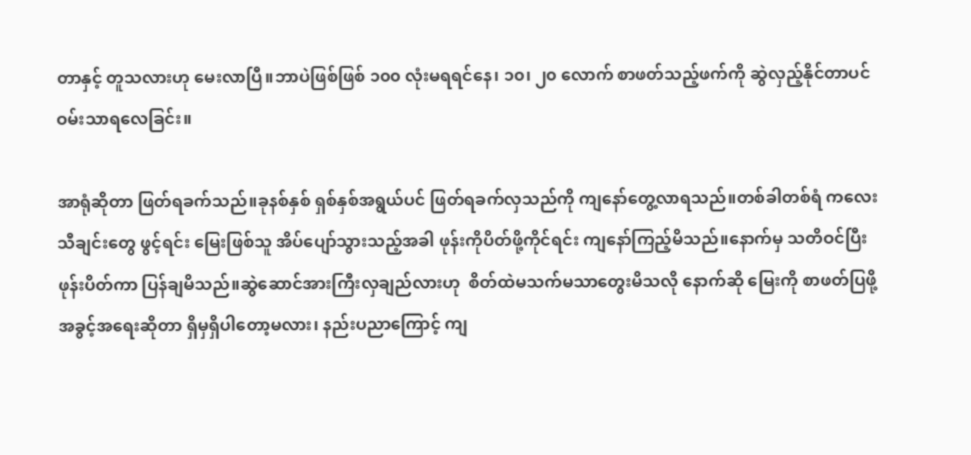တာနှင့် တူသလားဟု မေးလာပြီ။ဘာပဲဖြစ်ဖြစ် ၁၀၀ လုံးမရရင်နေ၊ ၁၀၊ ၂၀ လောက် စာဖတ်သည့်ဖက်ကို ဆွဲလှည့်နိုင်တာပင် ဝမ်းသာရလေခြင်း။

အာရုံဆိုတာ ဖြတ်ရခက်သည်။ခုနစ်နှစ် ရှစ်နှစ်အရွယ်ပင် ဖြတ်ရခက်လှသည်ကို ကျနော်တွေ့လာရသည်။တစ်ခါတစ်ရံ ကလေးသီချင်းတွေ ဖွင့်ရင်း မြေးဖြစ်သူ အိပ်ပျော်သွားသည့်အခါ ဖုန်းကိုပိတ်ဖို့ကိုင်ရင်း ကျနော်ကြည့်မိသည်။နောက်မှ သတိဝင်ပြီး ဖုန်းပိတ်ကာ ပြန်ချမိသည်။ဆွဲဆောင်အားကြီးလှချည်လားဟု  စိတ်ထဲမသက်မသာတွေးမိသလို နောက်ဆို မြေးကို စာဖတ်ပြဖို့ အခွင့်အရေးဆိုတာ ရှိမှရှိပါတော့မလား၊ နည်းပညာကြောင့် ကျ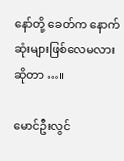နော်တို့ ခေတ်က နောက်ဆုံးများဖြစ်လေမလားဆိုတာ …။

မောင်ဦးလွင်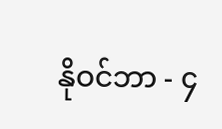နိုဝင်ဘာ - ၄